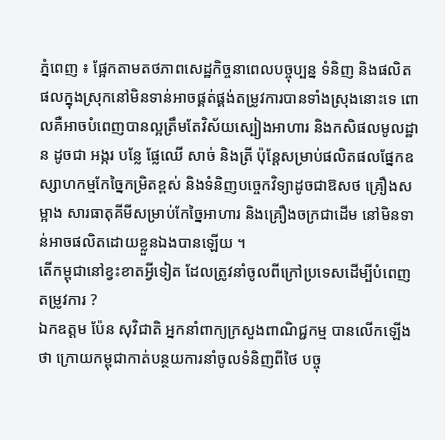ភ្នំពេញ ៖ ផ្អែកតាមតថភាពសេដ្ឋកិច្ចនាពេលបច្ចុប្បន្ន ទំនិញ និងផលិតផលក្នុងស្រុកនៅមិនទាន់អាចផ្គត់ផ្គង់តម្រូវការបានទាំងស្រុងនោះទេ ពោលគឺអាចបំពេញបានល្អត្រឹមតែវិស័យស្បៀងអាហារ និងកសិផលមូលដ្ឋាន ដូចជា អង្ករ បន្លែ ផ្លែឈើ សាច់ និងត្រី ប៉ុន្តែសម្រាប់ផលិតផលផ្នែកឧស្សាហកម្មកែច្នៃកម្រិតខ្ពស់ និងទំនិញបច្ចេកវិទ្យាដូចជាឱសថ គ្រឿងសម្អាង សារធាតុគីមីសម្រាប់កែច្នៃអាហារ និងគ្រឿងចក្រជាដើម នៅមិនទាន់អាចផលិតដោយខ្លួនឯងបានឡើយ ។
តើកម្ពុជានៅខ្វះខាតអ្វីទៀត ដែលត្រូវនាំចូលពីក្រៅប្រទេសដើម្បីបំពេញតម្រូវការ ?
ឯកឧត្តម ប៉ែន សុវិជាតិ អ្នកនាំពាក្យក្រសួងពាណិជ្ជកម្ម បានលើកឡើងថា ក្រោយកម្ពុជាកាត់បន្ថយការនាំចូលទំនិញពីថៃ បច្ចុ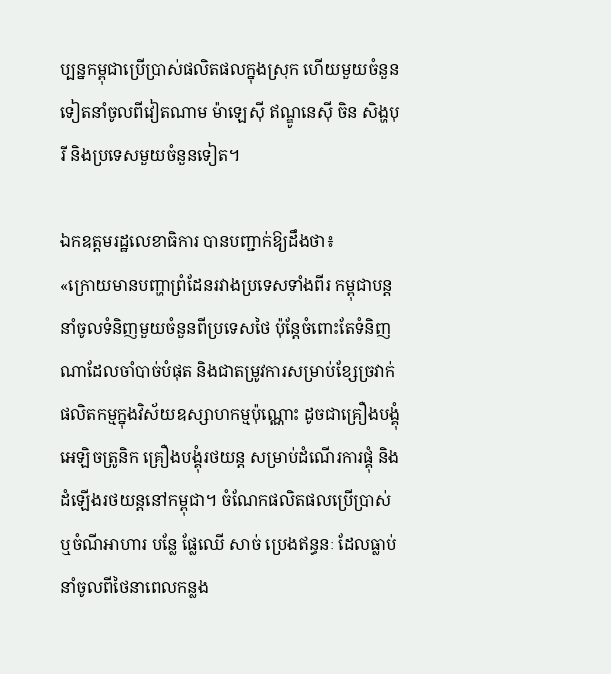ប្បន្នកម្ពុជាប្រើប្រាស់ផលិតផលក្នុងស្រុក ហើយមួយចំនួនទៀតនាំចូលពីវៀតណាម ម៉ាឡេស៊ី ឥណ្ឌូនេស៊ី ចិន សិង្ហបុរី និងប្រទេសមួយចំនួនទៀត។

ឯកឧត្តមរដ្ឋលេខាធិការ បានបញ្ជាក់ឱ្យដឹងថា៖
«ក្រោយមានបញ្ហាព្រំដែនរវាងប្រទេសទាំងពីរ កម្ពុជាបន្តនាំចូលទំនិញមួយចំនួនពីប្រទេសថៃ ប៉ុន្តែចំពោះតែទំនិញណាដែលចាំបាច់បំផុត និងជាតម្រូវការសម្រាប់ខ្សែច្រវាក់ផលិតកម្មក្នុងវិស័យឧស្សាហកម្មប៉ុណ្ណោះ ដូចជាគ្រឿងបង្គុំអេឡិចត្រូនិក គ្រឿងបង្គុំរថយន្ត សម្រាប់ដំណើរការផ្គុំ និងដំឡើងរថយន្តនៅកម្ពុជា។ ចំណែកផលិតផលប្រើប្រាស់ ឬចំណីអាហារ បន្លែ ផ្លែឈើ សាច់ ប្រេងឥន្ធនៈ ដែលធ្លាប់នាំចូលពីថៃនាពេលកន្លង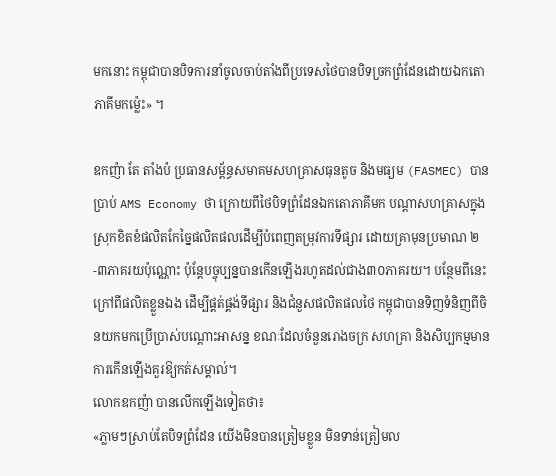មកនោះ កម្ពុជាបានបិទការនាំចូលចាប់តាំងពីប្រទេសថៃបានបិទច្រកព្រំដែនដោយឯកតោភាគីមកម្ល៉េះ» ។

ឧកញ៉ា តែ តាំងប៉ ប្រធានសម្ព័ន្ធសមាគមសហគ្រាសធុនតូច និងមធ្យម (FASMEC) បានប្រាប់ AMS Economy ថា ក្រោយពីថៃបិទព្រំដែនឯកតោភាគីមក បណ្តាសហគ្រាសក្នុងស្រុកខិតខំផលិតកែច្នៃផលិតផលដើម្បីបំពេញតម្រុវការទីផ្សារ ដោយគ្រាមុនប្រមាណ ២-៣ភាគរយប៉ុណ្ណោះ ប៉ុន្តែបច្ចុប្បន្នបានកើនឡើងរហូតដល់ជាង៣០ភាគរយ។ បន្ថែមពីនេះ ក្រៅពីផលិតខ្លួនឯង ដើម្បីផ្គត់ផ្គង់ទីផ្សារ និងជំនួសផលិតផលថៃ កម្ពុជាបានទិញទំនិញពីចិនយកមកប្រើប្រាស់បណ្តោះអាសន្ន ខណៈដែលចំនួនរោងចក្រ សហគ្រា និងសិប្បកម្មមានការកើនឡើងគួរឱ្យកត់សម្គាល់។
លោកឧកញ៉ា បានលើកឡើងទៀតថា៖
«ភ្លាមៗស្រាប់តែបិទព្រំដែន យើងមិនបានត្រៀមខ្លួន មិនទាន់ត្រៀមល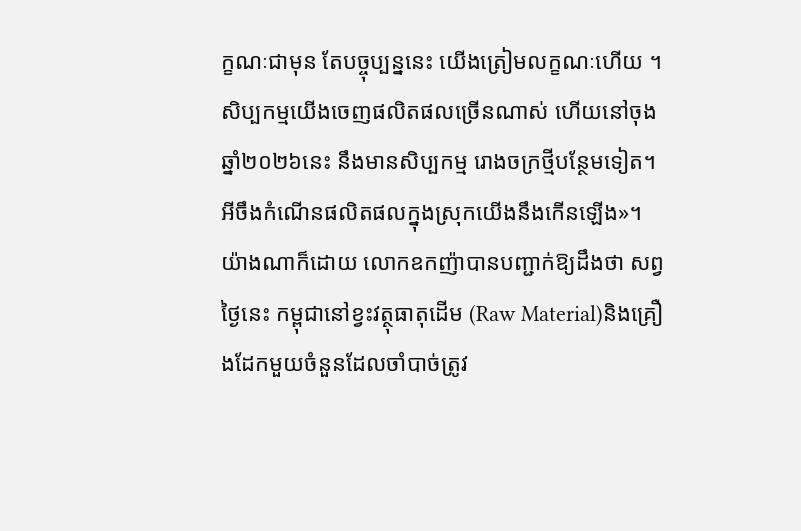ក្ខណៈជាមុន តែបច្ចុប្បន្ននេះ យើងត្រៀមលក្ខណៈហើយ ។ សិប្បកម្មយើងចេញផលិតផលច្រើនណាស់ ហើយនៅចុងឆ្នាំ២០២៦នេះ នឹងមានសិប្បកម្ម រោងចក្រថ្មីបន្ថែមទៀត។ អីចឹងកំណើនផលិតផលក្នុងស្រុកយើងនឹងកើនឡើង»។
យ៉ាងណាក៏ដោយ លោកឧកញ៉ាបានបញ្ជាក់ឱ្យដឹងថា សព្វថ្ងៃនេះ កម្ពុជានៅខ្វះវត្ថុធាតុដើម (Raw Material)និងគ្រឿងដែកមួយចំនួនដែលចាំបាច់ត្រូវ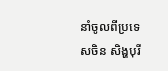នាំចូលពីប្រទេសចិន សិង្ហបុរី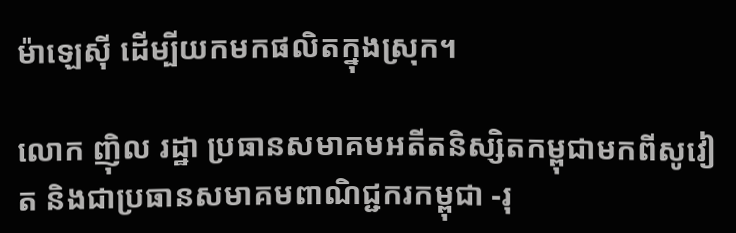ម៉ាឡេស៊ី ដើម្បីយកមកផលិតក្នុងស្រុក។

លោក ញ៉ិល រដ្ឋា ប្រធានសមាគមអតីតនិស្សិតកម្ពុជាមកពីសូវៀត និងជាប្រធានសមាគមពាណិជ្ជករកម្ពុជា -រុ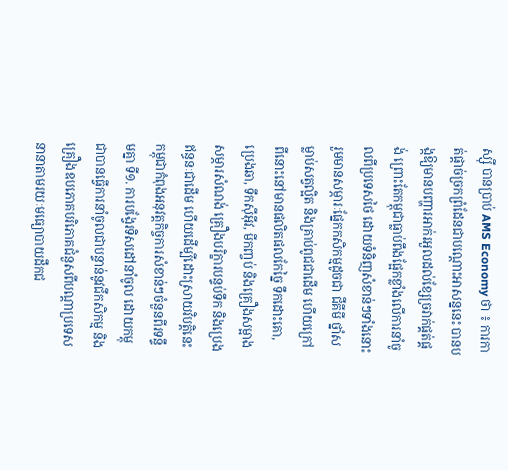ស្ស៊ី បានប្រាប់ AMS Economy ថា ៖ ការកាត់ផ្តាច់ច្រកព្រំដែនជាបណ្តោះអាសន្ននេះ បានបង្កឱ្យមានបញ្ហារអាក់រអួលដល់ខ្សែច្រវាក់ផ្គត់ផ្គង់ ព្រោះតែកម្ពុជាធ្លាប់ពឹងផ្អែកខ្លាំងលើការនាំចូលពីប្រទេសថៃ ដោយទំនិញសំខាន់ៗទាំងនោះរួមមានសម្ភារៈផ្នែកកសិកម្មដូចជា ជីគីមី ថ្នាំសម្លាប់សត្វល្អិត និងគ្រាប់ពូជជាដើម ហើយក្រៅពីនោះនៅមានផលិតផលកែច្នៃ ទឹកដោះគោ, ប្រេងឆា, ទឹកស៊ីអ៊ីវ, មីកញ្ចប់ និងគ្រឿងសម្អាង សម្ភារសំណង់ គ្រឿងបរិក្ខារបន្ទប់ទឹក និងប្រេងឥន្ធនៈជាដើម ហើយដើម្បីដោះស្រាយវិបត្តិនេះ កម្ពុជាកំពុងអនុវត្តកិច្ចការសំខាន់ៗចំនួនពីរទន្ទឹមគ្នា ទី១. ការបង្វែរទិសដៅនាំចូល ដោយកម្ពុជាបានធ្វើការនាំចូលជាបន្ទាន់នូវជីកសិកម្ម និងគ្រឿងឧបភោគបរិភោគជំនួសពីបណ្តាប្រទេសនានាតាមរយៈមធ្យោបាយដឹកជ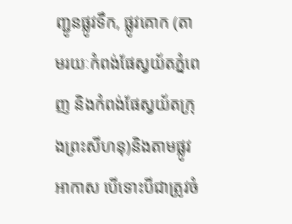ញ្ជូនផ្លូវទឹក, ផ្លូវគោក (តាមរយៈកំពង់ផែស្វយ័តភ្នំពេញ និងកំពង់ផែស្វយ័តក្រុងព្រះសីហនុ)និងតាមផ្លូវអាកាស បើទោះបីជាត្រូវចំ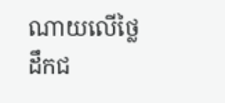ណាយលើថ្លៃដឹកជ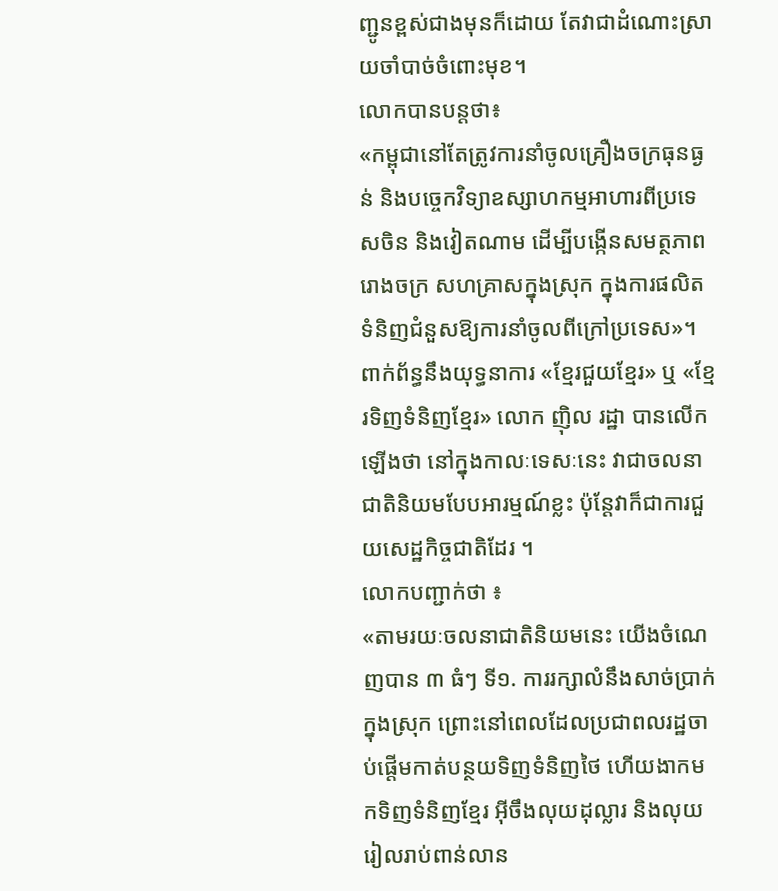ញ្ជូនខ្ពស់ជាងមុនក៏ដោយ តែវាជាដំណោះស្រាយចាំបាច់ចំពោះមុខ។
លោកបានបន្តថា៖
«កម្ពុជានៅតែត្រូវការនាំចូលគ្រឿងចក្រធុនធ្ងន់ និងបច្ចេកវិទ្យាឧស្សាហកម្មអាហារពីប្រទេសចិន និងវៀតណាម ដើម្បីបង្កើនសមត្ថភាពរោងចក្រ សហគ្រាសក្នុងស្រុក ក្នុងការផលិតទំនិញជំនួសឱ្យការនាំចូលពីក្រៅប្រទេស»។
ពាក់ព័ន្ធនឹងយុទ្ធនាការ «ខ្មែរជួយខ្មែរ» ឬ «ខ្មែរទិញទំនិញខ្មែរ» លោក ញ៉ិល រដ្ឋា បានលើកឡើងថា នៅក្នុងកាលៈទេសៈនេះ វាជាចលនាជាតិនិយមបែបអារម្មណ៍ខ្លះ ប៉ុន្តែវាក៏ជាការជួយសេដ្ឋកិច្ចជាតិដែរ ។
លោកបញ្ជាក់ថា ៖
«តាមរយៈចលនាជាតិនិយមនេះ យើងចំណេញបាន ៣ ធំៗ ទី១. ការរក្សាលំនឹងសាច់ប្រាក់ក្នុងស្រុក ព្រោះនៅពេលដែលប្រជាពលរដ្ឋចាប់ផ្តើមកាត់បន្ថយទិញទំនិញថៃ ហើយងាកមកទិញទំនិញខ្មែរ អ៊ីចឹងលុយដុល្លារ និងលុយរៀលរាប់ពាន់លាន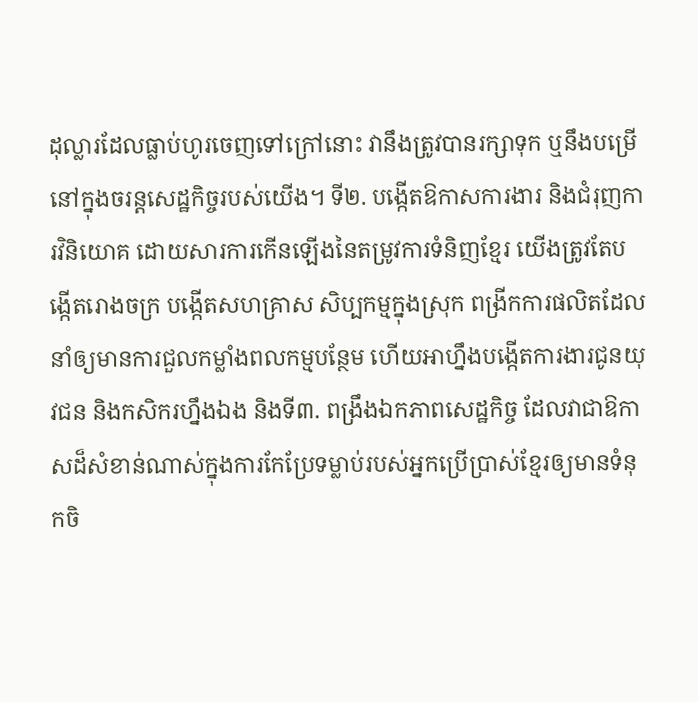ដុល្លារដែលធ្លាប់ហូរចេញទៅក្រៅនោះ វានឹងត្រូវបានរក្សាទុក ឬនឹងបម្រើនៅក្នុងចរន្តសេដ្ឋកិច្ចរបស់យើង។ ទី២. បង្កើតឱកាសការងារ និងជំរុញការវិនិយោគ ដោយសារការកើនឡើងនៃតម្រូវការទំនិញខ្មែរ យើងត្រូវតែបង្កើតរោងចក្រ បង្កើតសហគ្រាស សិប្បកម្មក្នុងស្រុក ពង្រីកការផលិតដែលនាំឲ្យមានការជួលកម្លាំងពលកម្មបន្ថែម ហើយអាហ្នឹងបង្កើតការងារជូនយុវជន និងកសិករហ្នឹងឯង និងទី៣. ពង្រឹងឯកភាពសេដ្ឋកិច្ច ដែលវាជាឱកាសដ៏សំខាន់ណាស់ក្នុងការកែប្រែទម្លាប់របស់អ្នកប្រើប្រាស់ខ្មែរឲ្យមានទំនុកចិ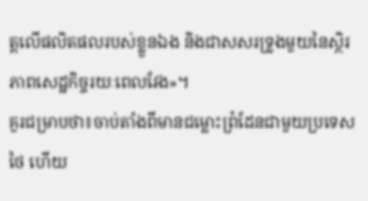ត្តលើផលិតផលរបស់ខ្លួនឯង និងជាសសរទ្រូងមួយនៃស្ថិរភាពសេដ្ឋកិច្ចរយៈពេលវែង»។
គួរជម្រាបថា៖ចាប់តាំងពីមានជម្លោះព្រំដែនជាមួយប្រទេសថៃ ហើយ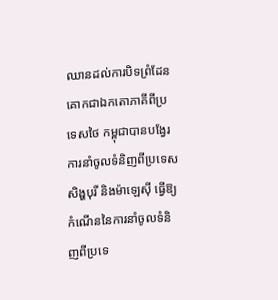ឈានដល់ការបិទព្រំដែនគោកជាឯកតោភាគីពីប្រទេសថៃ កម្ពុជាបានបង្វែរការនាំចូលទំនិញពីប្រទេសសិង្ហបុរី និងម៉ាឡេស៊ី ធ្វើឱ្យកំណើននៃការនាំចូលទំនិញពីប្រទេ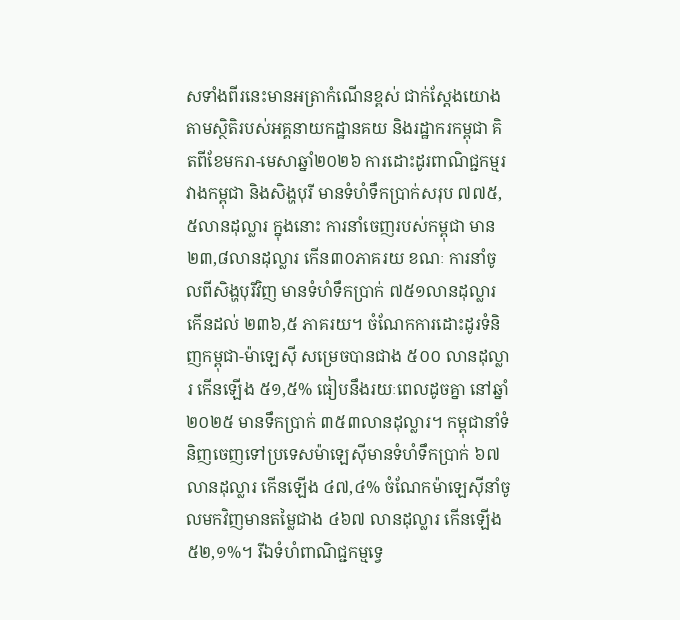សទាំងពីរនេះមានអត្រាកំណើនខ្ពស់ ជាក់ស្ដែងយោងតាមស្ថិតិរបស់អគ្គនាយកដ្ឋានគយ និងរដ្ឋាករកម្ពុជា គិតពីខែមករា-មេសាឆ្នាំ២០២៦ ការដោះដូរពាណិជ្ជកម្មរវាងកម្ពុជា និងសិង្ហបុរី មានទំហំទឹកប្រាក់សរុប ៧៧៥,៥លានដុល្លារ ក្នុងនោះ ការនាំចេញរបស់កម្ពុជា មាន ២៣,៨លានដុល្លារ កើន៣០ភាគរយ ខណៈ ការនាំចូលពីសិង្ហបុរីវិញ មានទំហំទឹកប្រាក់ ៧៥១លានដុល្លារ កើនដល់ ២៣៦,៥ ភាគរយ។ ចំណែកការដោះដូរទំនិញកម្ពុជា-ម៉ាឡេស៊ី សម្រេចបានជាង ៥០០ លានដុល្លារ កើនឡើង ៥១,៥% ធៀបនឹងរយៈពេលដូចគ្នា នៅឆ្នាំ២០២៥ មានទឹកប្រាក់ ៣៥៣លានដុល្លារ។ កម្ពុជានាំទំនិញចេញទៅប្រទេសម៉ាឡេស៊ីមានទំហំទឹកប្រាក់ ៦៧ លានដុល្លារ កើនឡើង ៤៧,៤% ចំណែកម៉ាឡេស៊ីនាំចូលមកវិញមានតម្លៃជាង ៤៦៧ លានដុល្លារ កើនឡើង ៥២,១%។ រីឯទំហំពាណិជ្ជកម្មទ្វេ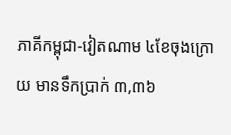ភាគីកម្ពុជា-វៀតណាម ៤ខែចុងក្រោយ មានទឹកប្រាក់ ៣,៣៦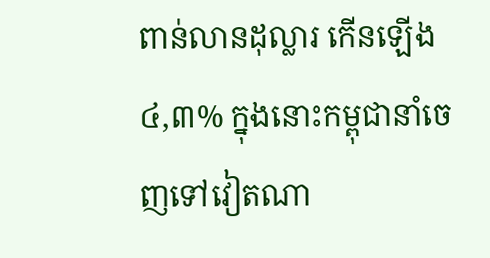ពាន់លានដុល្លារ កើនឡើង ៤,៣% ក្នុងនោះកម្ពុជានាំចេញទៅវៀតណា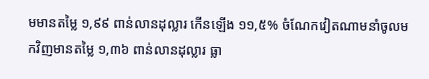មមានតម្លៃ ១,៩៩ ពាន់លានដុល្លារ កើនឡើង ១១,៥% ចំណែកវៀតណាមនាំចូលមកវិញមានតម្លៃ ១,៣៦ ពាន់លានដុល្លារ ធ្លា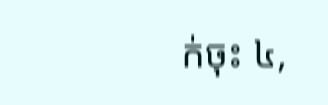ក់ចុះ ៤,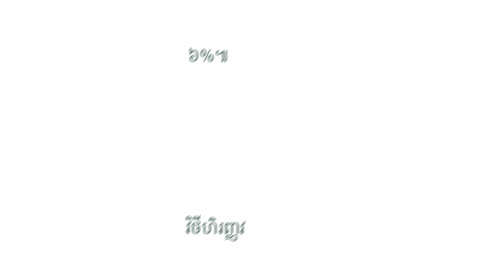៦%៕




វិថីហិរញ្ញវ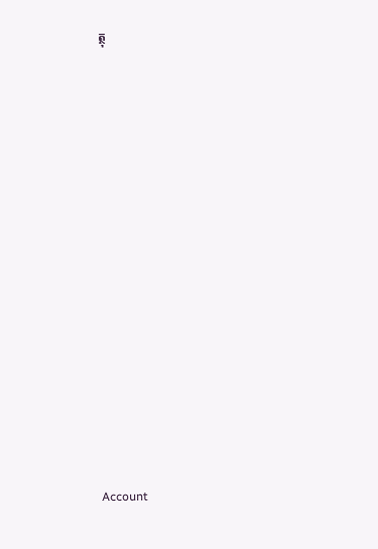ត្ថុ























Account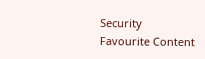Security
Favourite Content